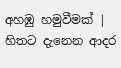අහඹු හමුවීමක් | හිතට දැනෙන ආදර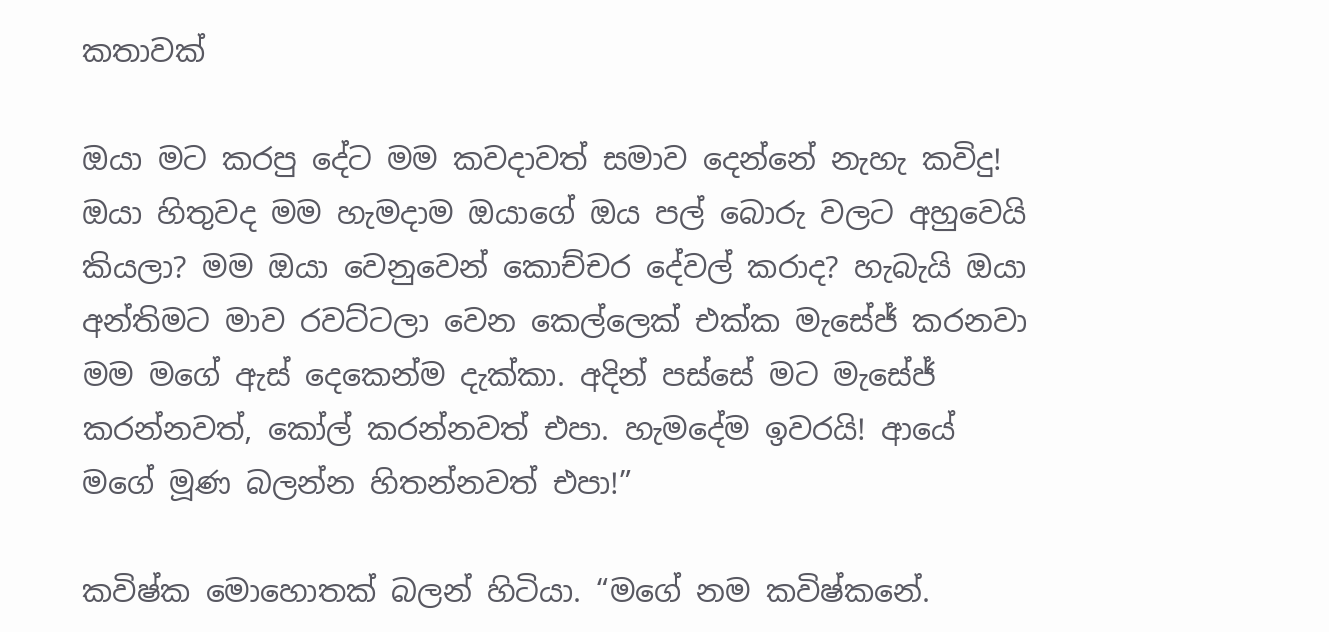කතාවක්

ඔයා මට කරපු දේට මම කවදාවත් සමාව දෙන්නේ නැහැ කවිදු! ඔයා හිතුවද මම හැමදාම ඔයාගේ ඔය පල් බොරු වලට අහුවෙයි කියලා? මම ඔයා වෙනුවෙන් කොච්චර දේවල් කරාද? හැබැයි ඔයා අන්තිමට මාව රවට්ටලා වෙන කෙල්ලෙක් එක්ක මැසේජ් කරනවා මම මගේ ඇස් දෙකෙන්ම දැක්කා. අදින් පස්සේ මට මැසේජ් කරන්නවත්, කෝල් කරන්නවත් එපා. හැමදේම ඉවරයි! ආයේ මගේ මූණ බලන්න හිතන්නවත් එපා!”

කවිෂ්ක මොහොතක් බලන් හිටියා. “මගේ නම කවිෂ්කනේ.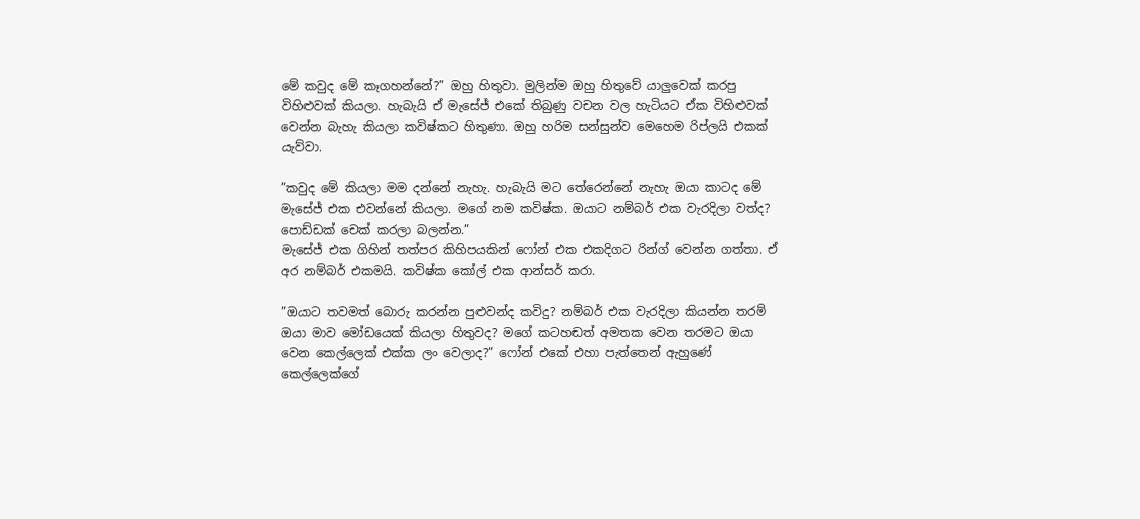මේ කවුද මේ කෑගහන්නේ?” ඔහු හිතුවා. මුලින්ම ඔහු හිතුවේ යාලුවෙක් කරපු විහිළුවක් කියලා. හැබැයි ඒ මැසේජ් එකේ තිබුණු වචන වල හැටියට ඒක විහිළුවක් වෙන්න බැහැ කියලා කවිෂ්කට හිතුණා. ඔහු හරිම සන්සුන්ව මෙහෙම රිප්ලයි එකක් යැව්වා.

”කවුද මේ කියලා මම දන්නේ නැහැ. හැබැයි මට තේරෙන්නේ නැහැ ඔයා කාටද මේ මැසේජ් එක එවන්නේ කියලා. මගේ නම කවිෂ්ක. ඔයාට නම්බර් එක වැරදිලා වත්ද? පොඩ්ඩක් චෙක් කරලා බලන්න.”
මැසේජ් එක ගිහින් තත්පර කිහිපයකින් ෆෝන් එක එකදිගට රින්ග් වෙන්න ගත්තා. ඒ අර නම්බර් එකමයි. කවිෂ්ක කෝල් එක ආන්සර් කරා.

”ඔයාට තවමත් බොරු කරන්න පුළුවන්ද කවිදු? නම්බර් එක වැරදිලා කියන්න තරම් ඔයා මාව මෝඩයෙක් කියලා හිතුවද? මගේ කටහඬත් අමතක වෙන තරමට ඔයා වෙන කෙල්ලෙක් එක්ක ලං වෙලාද?” ෆෝන් එකේ එහා පැත්තෙන් ඇහුණේ කෙල්ලෙක්ගේ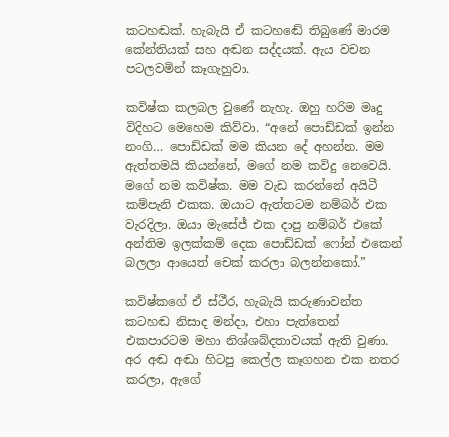කටහඬක්. හැබැයි ඒ කටහඬේ තිබුණේ මාරම කේන්තියක් සහ අඬන සද්දයක්. ඇය වචන පටලවමින් කෑගැහුවා.

කවිෂ්ක කලබල වුණේ නැහැ. ඔහු හරිම මෘදු විදිහට මෙහෙම කිව්වා. “අනේ පොඩ්ඩක් ඉන්න නංගි… පොඩ්ඩක් මම කියන දේ අහන්න. මම ඇත්තමයි කියන්නේ, මගේ නම කවිදු නෙවෙයි. මගේ නම කවිෂ්ක. මම වැඩ කරන්නේ අයිටී කම්පැනි එකක. ඔයාට ඇත්තටම නම්බර් එක වැරදිලා. ඔයා මැසේජ් එක දාපු නම්බර් එකේ අන්තිම ඉලක්කම් දෙක පොඩ්ඩක් ෆෝන් එකෙන් බලලා ආයෙත් චෙක් කරලා බලන්නකෝ.”

කවිෂ්කගේ ඒ ස්ථීර, හැබැයි කරුණාවන්ත කටහඬ නිසාද මන්දා, එහා පැත්තෙන් එකපාරටම මහා නිශ්ශබ්දතාවයක් ඇති වුණා. අර අඬ අඬා හිටපු කෙල්ල කෑගහන එක නතර කරලා, ඇගේ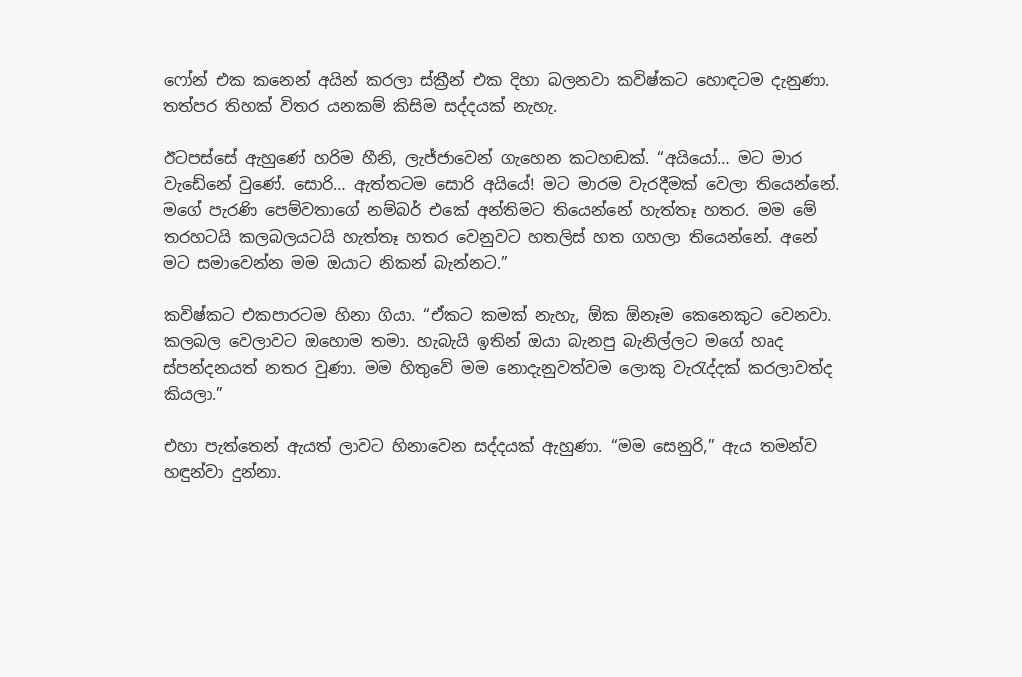ෆෝන් එක කනෙන් අයින් කරලා ස්ක්‍රීන් එක දිහා බලනවා කවිෂ්කට හොඳටම දැනුණා. තත්පර තිහක් විතර යනකම් කිසිම සද්දයක් නැහැ.

ඊටපස්සේ ඇහුණේ හරිම හීනි, ලැජ්ජාවෙන් ගැහෙන කටහඬක්. “අයියෝ… මට මාර වැඩේනේ වුණේ. සොරි… ඇත්තටම සොරි අයියේ! මට මාරම වැරදීමක් වෙලා තියෙන්නේ. මගේ පැරණි පෙම්වතාගේ නම්බර් එකේ අන්තිමට තියෙන්නේ හැත්තෑ හතර. මම මේ තරහටයි කලබලයටයි හැත්තෑ හතර වෙනුවට හතලිස් හත ගහලා තියෙන්නේ. අනේ මට සමාවෙන්න මම ඔයාට නිකන් බැන්නට.”

කවිෂ්කට එකපාරටම හිනා ගියා. “ඒකට කමක් නැහැ, ඕක ඕනෑම කෙනෙකුට වෙනවා. කලබල වෙලාවට ඔහොම තමා. හැබැයි ඉතින් ඔයා බැනපු බැනිල්ලට මගේ හෘද ස්පන්දනයත් නතර වුණා. මම හිතුවේ මම නොදැනුවත්වම ලොකු වැරැද්දක් කරලාවත්ද කියලා.”

එහා පැත්තෙන් ඇයත් ලාවට හිනාවෙන සද්දයක් ඇහුණා. “මම සෙනුරි,” ඇය තමන්ව හඳුන්වා දුන්නා.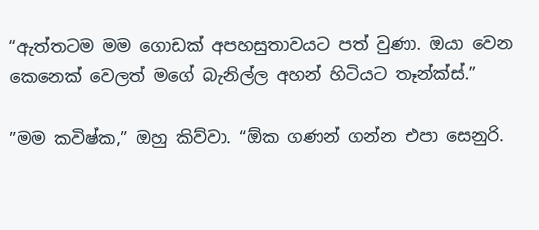“ඇත්තටම මම ගොඩක් අපහසුතාවයට පත් වුණා. ඔයා වෙන කෙනෙක් වෙලත් මගේ බැනිල්ල අහන් හිටියට තෑන්ක්ස්.”

”මම කවිෂ්ක,” ඔහු කිව්වා. “ඕක ගණන් ගන්න එපා සෙනුරි.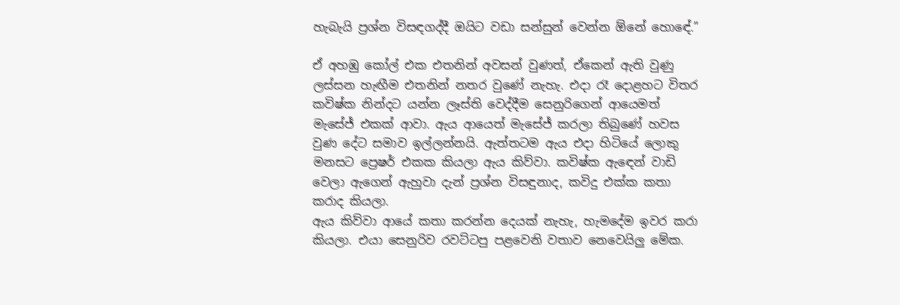හැබැයි ප්‍රශ්න විසඳගද්දී ඔයිට වඩා සන්සුන් වෙන්න ඕනේ හොඳේ.”

ඒ අහඹු කෝල් එක එතනින් අවසන් වුණත්, ඒකෙන් ඇති වුණු ලස්සන හැඟීම එතනින් නතර වුණේ නැහැ. එදා රෑ දොළහට විතර කවිෂ්ක නින්දට යන්න ලෑස්ති වෙද්දීම සෙනුරිගෙන් ආයෙමත් මැසේජ් එකක් ආවා. ඇය ආයෙත් මැසේජ් කරලා තිබුණේ හවස වුණ දේට සමාව ඉල්ලන්නයි. ඇත්තටම ඇය එදා හිටියේ ලොකු මනසට ප්‍රෙෂර් එකක කියලා ඇය කිව්වා. කවිෂ්ක ඇඳෙන් වාඩි වෙලා ඇගෙන් ඇහුවා දැන් ප්‍රශ්න විසඳුනාද, කවිදු එක්ක කතා කරාද කියලා.
ඇය කිව්වා ආයේ කතා කරන්න දෙයක් නැහැ, හැමදේම ඉවර කරා කියලා. එයා සෙනුරිව රවට්ටපු පළවෙනි වතාව නෙවෙයිලු මේක.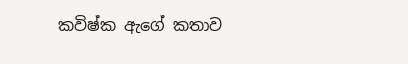කවිෂ්ක ඇගේ කතාව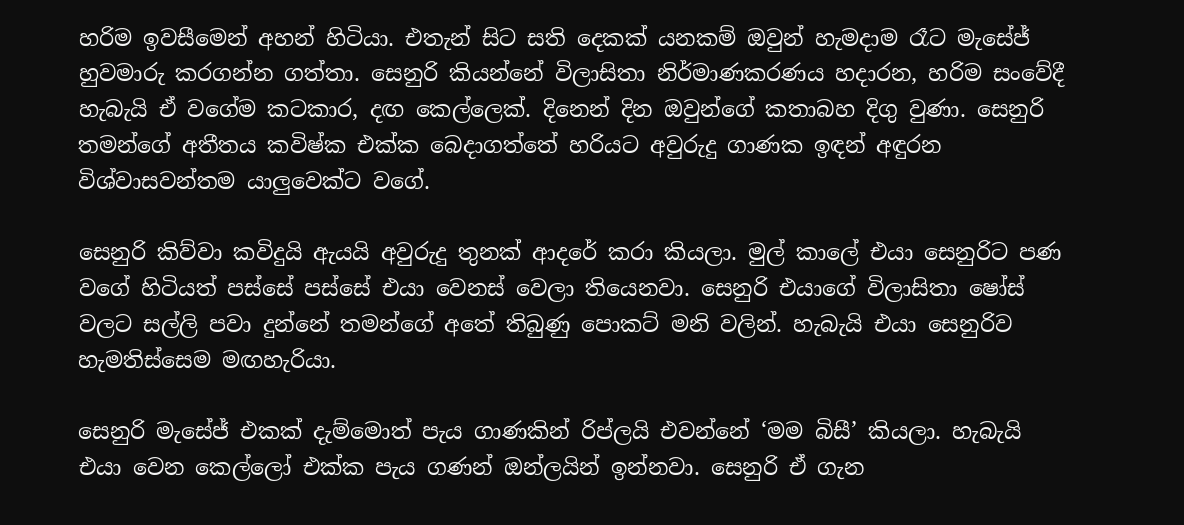හරිම ඉවසීමෙන් අහන් හිටියා. එතැන් සිට සති දෙකක් යනකම් ඔවුන් හැමදාම රෑට මැසේජ් හුවමාරු කරගන්න ගත්තා. සෙනුරි කියන්නේ විලාසිතා නිර්මාණකරණය හදාරන, හරිම සංවේදී හැබැයි ඒ වගේම කටකාර, දඟ කෙල්ලෙක්. දිනෙන් දින ඔවුන්ගේ කතාබහ දිගු වුණා. සෙනුරි තමන්ගේ අතීතය කවිෂ්ක එක්ක බෙදාගත්තේ හරියට අවුරුදු ගාණක ඉඳන් අඳුරන විශ්වාසවන්තම යාලුවෙක්ට වගේ.

සෙනුරි කිව්වා කවිදුයි ඇයයි අවුරුදු තුනක් ආදරේ කරා කියලා. මුල් කාලේ එයා සෙනුරිට පණ වගේ හිටියත් පස්සේ පස්සේ එයා වෙනස් වෙලා තියෙනවා. සෙනුරි එයාගේ විලාසිතා ෂෝස් වලට සල්ලි පවා දුන්නේ තමන්ගේ අතේ තිබුණු පොකට් මනි වලින්. හැබැයි එයා සෙනුරිව හැමතිස්සෙම මඟහැරියා.

සෙනුරි මැසේජ් එකක් දැම්මොත් පැය ගාණකින් රිප්ලයි එවන්නේ ‘මම බිසී’ කියලා. හැබැයි එයා වෙන කෙල්ලෝ එක්ක පැය ගණන් ඔන්ලයින් ඉන්නවා. සෙනුරි ඒ ගැන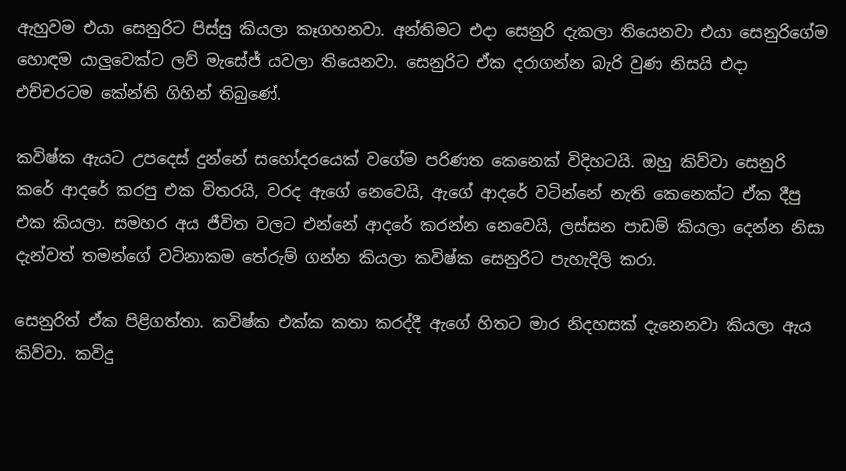ඇහුවම එයා සෙනුරිට පිස්සු කියලා කෑගහනවා. අන්තිමට එදා සෙනුරි දැකලා තියෙනවා එයා සෙනුරිගේම හොඳම යාලුවෙක්ට ලව් මැසේජ් යවලා තියෙනවා. සෙනුරිට ඒක දරාගන්න බැරි වුණ නිසයි එදා එච්චරටම කේන්ති ගිහින් තිබුණේ.

කවිෂ්ක ඇයට උපදෙස් දුන්නේ සහෝදරයෙක් වගේම පරිණත කෙනෙක් විදිහටයි. ඔහු කිව්වා සෙනුරි කරේ ආදරේ කරපු එක විතරයි, වරද ඇගේ නෙවෙයි, ඇගේ ආදරේ වටින්නේ නැති කෙනෙක්ට ඒක දීපු එක කියලා. සමහර අය ජීවිත වලට එන්නේ ආදරේ කරන්න නෙවෙයි, ලස්සන පාඩම් කියලා දෙන්න නිසා දැන්වත් තමන්ගේ වටිනාකම තේරුම් ගන්න කියලා කවිෂ්ක සෙනුරිට පැහැදිලි කරා.

සෙනුරිත් ඒක පිළිගත්තා. කවිෂ්ක එක්ක කතා කරද්දී ඇගේ හිතට මාර නිදහසක් දැනෙනවා කියලා ඇය කිව්වා. කවිදු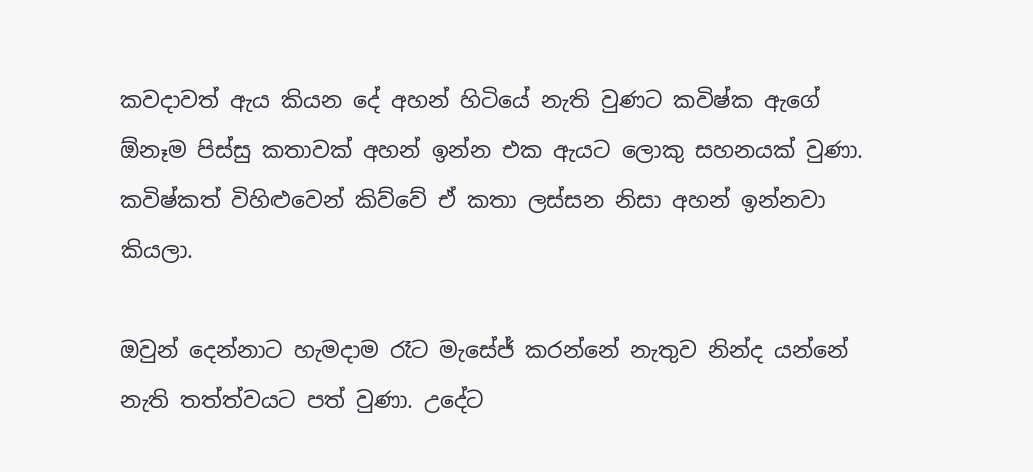කවදාවත් ඇය කියන දේ අහන් හිටියේ නැති වුණට කවිෂ්ක ඇගේ ඕනෑම පිස්සු කතාවක් අහන් ඉන්න එක ඇයට ලොකු සහනයක් වුණා. කවිෂ්කත් විහිළුවෙන් කිව්වේ ඒ කතා ලස්සන නිසා අහන් ඉන්නවා කියලා.

ඔවුන් දෙන්නාට හැමදාම රෑට මැසේජ් කරන්නේ නැතුව නින්ද යන්නේ නැති තත්ත්වයට පත් වුණා. උදේට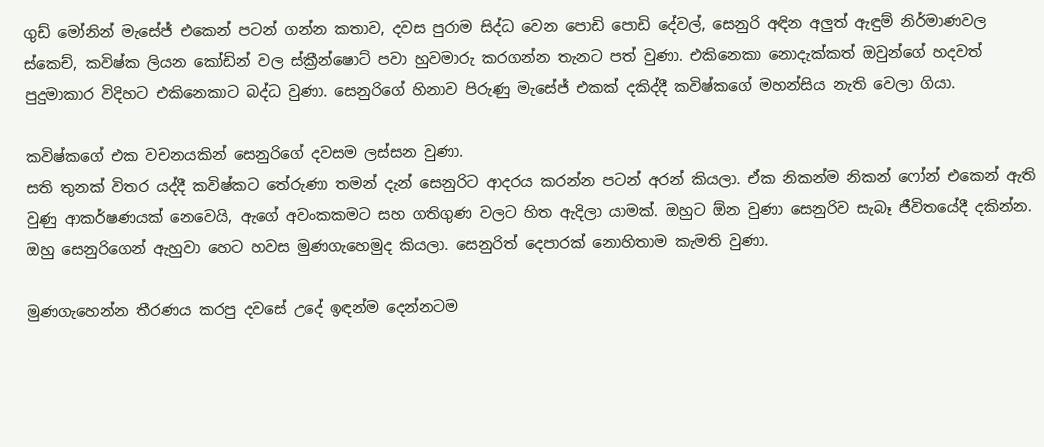ගුඩ් මෝනින් මැසේජ් එකෙන් පටන් ගන්න කතාව, දවස පුරාම සිද්ධ වෙන පොඩි පොඩි දේවල්, සෙනුරි අඳින අලුත් ඇඳුම් නිර්මාණවල ස්කෙච්, කවිෂ්ක ලියන කෝඩින් වල ස්ක්‍රීන්ෂොට් පවා හුවමාරු කරගන්න තැනට පත් වුණා. එකිනෙකා නොදැක්කත් ඔවුන්ගේ හදවත් පුදුමාකාර විදිහට එකිනෙකාට බද්ධ වුණා. සෙනුරිගේ හිනාව පිරුණු මැසේජ් එකක් දකිද්දී කවිෂ්කගේ මහන්සිය නැති වෙලා ගියා.

කවිෂ්කගේ එක වචනයකින් සෙනුරිගේ දවසම ලස්සන වුණා.
සති තුනක් විතර යද්දී කවිෂ්කට තේරුණා තමන් දැන් සෙනුරිට ආදරය කරන්න පටන් අරන් කියලා. ඒක නිකන්ම නිකන් ෆෝන් එකෙන් ඇති වුණු ආකර්ෂණයක් නෙවෙයි, ඇගේ අවංකකමට සහ ගතිගුණ වලට හිත ඇදිලා යාමක්. ඔහුට ඕන වුණා සෙනුරිව සැබෑ ජීවිතයේදී දකින්න. ඔහු සෙනුරිගෙන් ඇහුවා හෙට හවස මුණගැහෙමුද කියලා. සෙනුරිත් දෙපාරක් නොහිතාම කැමති වුණා.

මුණගැහෙන්න තීරණය කරපු දවසේ උදේ ඉඳන්ම දෙන්නටම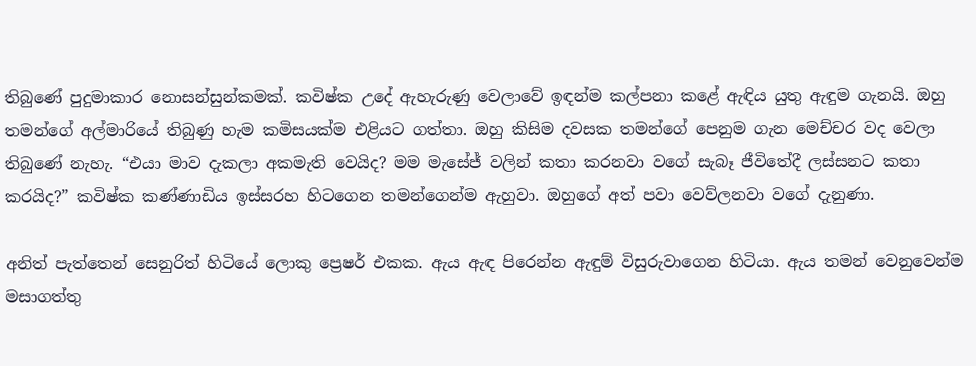තිබුණේ පුදුමාකාර නොසන්සුන්කමක්. කවිෂ්ක උදේ ඇහැරුණු වෙලාවේ ඉඳන්ම කල්පනා කළේ ඇඳිය යුතු ඇඳුම ගැනයි. ඔහු තමන්ගේ අල්මාරියේ තිබුණු හැම කමිසයක්ම එළියට ගත්තා. ඔහු කිසිම දවසක තමන්ගේ පෙනුම ගැන මෙච්චර වද වෙලා තිබුණේ නැහැ. “එයා මාව දැකලා අකමැති වෙයිද? මම මැසේජ් වලින් කතා කරනවා වගේ සැබෑ ජීවිතේදී ලස්සනට කතා කරයිද?” කවිෂ්ක කණ්ණාඩිය ඉස්සරහ හිටගෙන තමන්ගෙන්ම ඇහුවා. ඔහුගේ අත් පවා වෙව්ලනවා වගේ දැනුණා.

අනිත් පැත්තෙන් සෙනුරිත් හිටියේ ලොකු ප්‍රෙෂර් එකක. ඇය ඇඳ පිරෙන්න ඇඳුම් විසුරුවාගෙන හිටියා. ඇය තමන් වෙනුවෙන්ම මසාගත්තු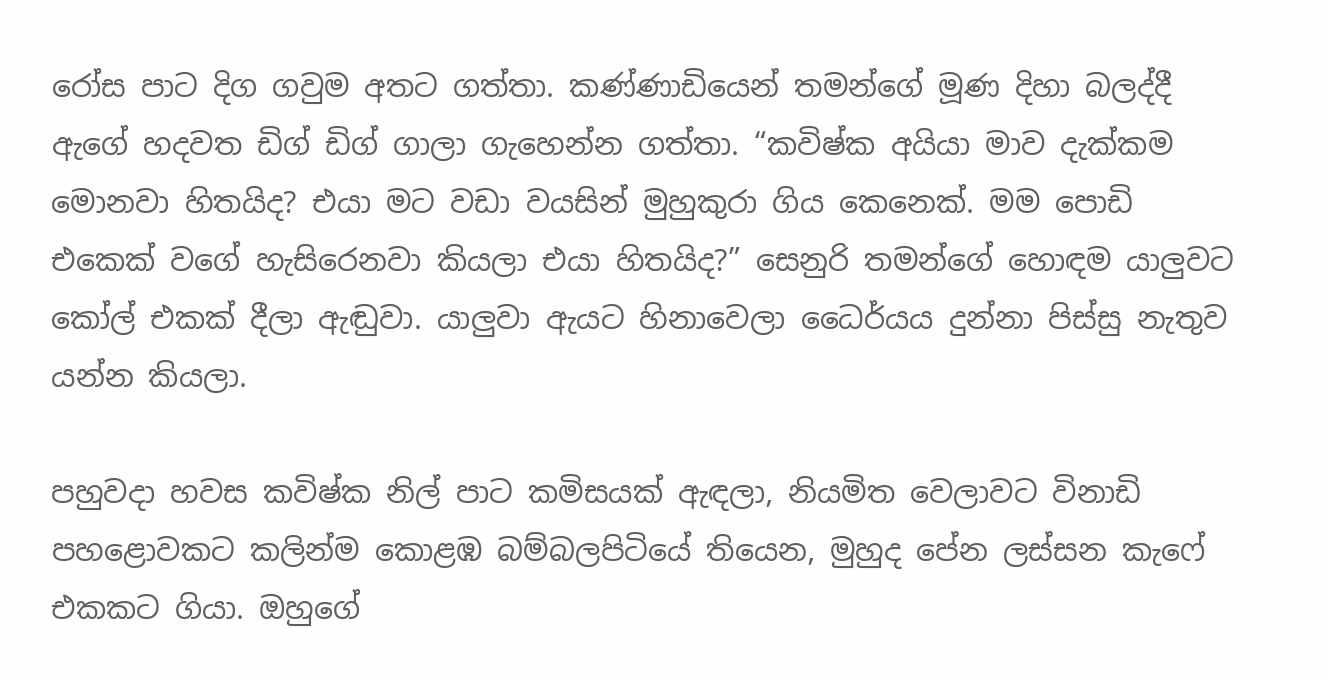රෝස පාට දිග ගවුම අතට ගත්තා. කණ්ණාඩියෙන් තමන්ගේ මූණ දිහා බලද්දී ඇගේ හදවත ඩිග් ඩිග් ගාලා ගැහෙන්න ගත්තා. “කවිෂ්ක අයියා මාව දැක්කම මොනවා හිතයිද? එයා මට වඩා වයසින් මුහුකුරා ගිය කෙනෙක්. මම පොඩි එකෙක් වගේ හැසිරෙනවා කියලා එයා හිතයිද?” සෙනුරි තමන්ගේ හොඳම යාලුවට කෝල් එකක් දීලා ඇඬුවා. යාලුවා ඇයට හිනාවෙලා ධෛර්යය දුන්නා පිස්සු නැතුව යන්න කියලා.

පහුවදා හවස කවිෂ්ක නිල් පාට කමිසයක් ඇඳලා, නියමිත වෙලාවට විනාඩි පහළොවකට කලින්ම කොළඹ බම්බලපිටියේ තියෙන, මුහුද පේන ලස්සන කැෆේ එකකට ගියා. ඔහුගේ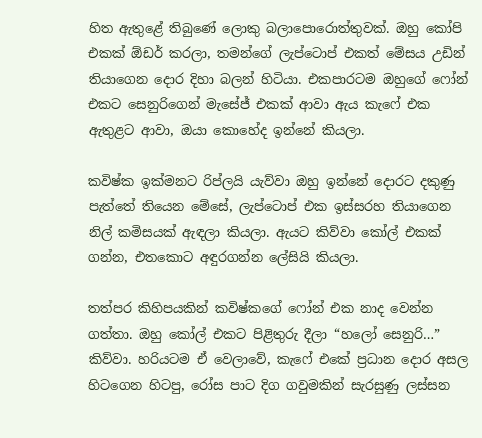හිත ඇතුළේ තිබුණේ ලොකු බලාපොරොත්තුවක්. ඔහු කෝපි එකක් ඕඩර් කරලා, තමන්ගේ ලැප්ටොප් එකත් මේසය උඩින් තියාගෙන දොර දිහා බලන් හිටියා. එකපාරටම ඔහුගේ ෆෝන් එකට සෙනුරිගෙන් මැසේජ් එකක් ආවා ඇය කැෆේ එක ඇතුළට ආවා, ඔයා කොහේද ඉන්නේ කියලා.

කවිෂ්ක ඉක්මනට රිප්ලයි යැව්වා ඔහු ඉන්නේ දොරට දකුණු පැත්තේ තියෙන මේසේ, ලැප්ටොප් එක ඉස්සරහ තියාගෙන නිල් කමිසයක් ඇඳලා කියලා. ඇයට කිව්වා කෝල් එකක් ගන්න, එතකොට අඳුරගන්න ලේසියි කියලා.

තත්පර කිහිපයකින් කවිෂ්කගේ ෆෝන් එක නාද වෙන්න ගත්තා. ඔහු කෝල් එකට පිළිතුරු දීලා “හලෝ සෙනුරි…” කිව්වා. හරියටම ඒ වෙලාවේ, කැෆේ එකේ ප්‍රධාන දොර අසල හිටගෙන හිටපු, රෝස පාට දිග ගවුමකින් සැරසුණු ලස්සන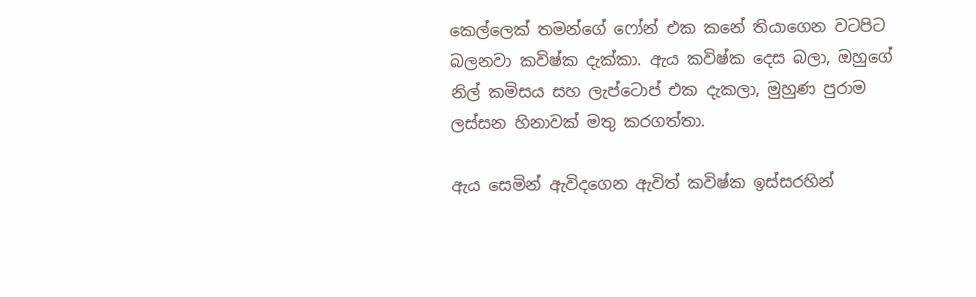කෙල්ලෙක් තමන්ගේ ෆෝන් එක කනේ තියාගෙන වටපිට බලනවා කවිෂ්ක දැක්කා. ඇය කවිෂ්ක දෙස බලා, ඔහුගේ නිල් කමිසය සහ ලැප්ටොප් එක දැකලා, මුහුණ පුරාම ලස්සන හිනාවක් මතු කරගත්තා.

ඇය සෙමින් ඇවිදගෙන ඇවිත් කවිෂ්ක ඉස්සරහින්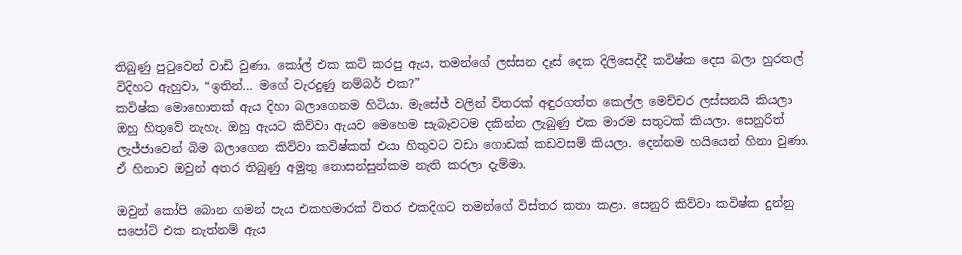තිබුණු පුටුවෙන් වාඩි වුණා. කෝල් එක කට් කරපු ඇය, තමන්ගේ ලස්සන දෑස් දෙක දිලිසෙද්දී කවිෂ්ක දෙස බලා හුරතල් විදිහට ඇහුවා, “ඉතින්… මගේ වැරදුණු නම්බර් එක?”
කවිෂ්ක මොහොතක් ඇය දිහා බලාගෙනම හිටියා. මැසේජ් වලින් විතරක් අඳුරගත්ත කෙල්ල මෙච්චර ලස්සනයි කියලා ඔහු හිතුවේ නැහැ. ඔහු ඇයට කිව්වා ඇයව මෙහෙම සැබෑවටම දකින්න ලැබුණු එක මාරම සතුටක් කියලා. සෙනුරිත් ලැජ්ජාවෙන් බිම බලාගෙන කිව්වා කවිෂ්කත් එයා හිතුවට වඩා ගොඩක් කඩවසම් කියලා. දෙන්නම හයියෙන් හිනා වුණා. ඒ හිනාව ඔවුන් අතර තිබුණු අමුතු නොසන්සුන්කම නැති කරලා දැම්මා.

ඔවුන් කෝපි බොන ගමන් පැය එකහමාරක් විතර එකදිගට තමන්ගේ විස්තර කතා කළා. සෙනුරි කිව්වා කවිෂ්ක දුන්නු සපෝට් එක නැත්නම් ඇය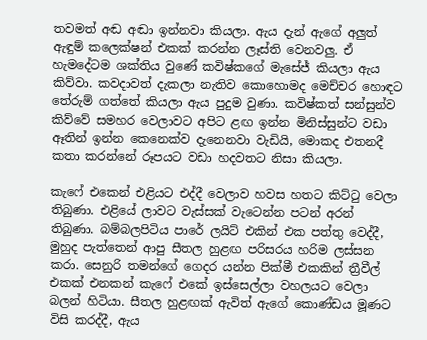තවමත් අඬ අඬා ඉන්නවා කියලා. ඇය දැන් ඇගේ අලුත් ඇඳුම් කලෙක්ෂන් එකක් කරන්න ලෑස්ති වෙනවලු. ඒ හැමදේටම ශක්තිය වුණේ කවිෂ්කගේ මැසේජ් කියලා ඇය කිව්වා. කවදාවත් දැකලා නැතිව කොහොමද මෙච්චර හොඳට තේරුම් ගත්තේ කියලා ඇය පුදුම වුණා. කවිෂ්කත් සන්සුන්ව කිව්වේ සමහර වෙලාවට අපිට ළඟ ඉන්න මිනිස්සුන්ට වඩා ඈතින් ඉන්න කෙනෙක්ව දැනෙනවා වැඩියි, මොකද එතනදී කතා කරන්නේ රූපයට වඩා හදවතට නිසා කියලා.

කැෆේ එකෙන් එළියට එද්දී වෙලාව හවස හතට කිට්ටු වෙලා තිබුණා. එළියේ ලාවට වැස්සක් වැටෙන්න පටන් අරන් තිබුණා. බම්බලපිටිය පාරේ ලයිට් එකින් එක පත්තු වෙද්දී, මුහුද පැත්තෙන් ආපු සීතල හුළඟ පරිසරය හරිම ලස්සන කරා. සෙනුරි තමන්ගේ ගෙදර යන්න පික්මී එකකින් ත්‍රීවීල් එකක් එනකන් කැෆේ එකේ ඉස්සෙල්ලා වහලයට වෙලා බලන් හිටියා. සීතල හුළඟක් ඇවිත් ඇගේ කොණ්ඩය මූණට විසි කරද්දී, ඇය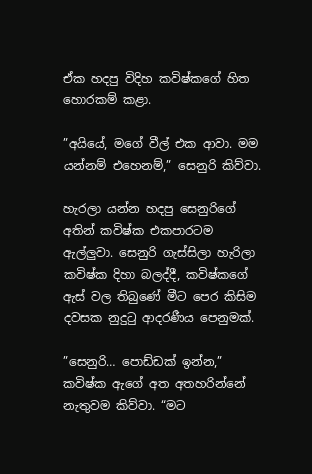ඒක හදපු විදිහ කවිෂ්කගේ හිත හොරකම් කළා.

”අයියේ, මගේ වීල් එක ආවා. මම යන්නම් එහෙනම්,” සෙනුරි කිව්වා.

හැරලා යන්න හදපු සෙනුරිගේ අතින් කවිෂ්ක එකපාරටම ඇල්ලුවා. සෙනුරි ගැස්සිලා හැරිලා කවිෂ්ක දිහා බලද්දී, කවිෂ්කගේ ඇස් වල තිබුණේ මීට පෙර කිසිම දවසක නුදුටු ආදරණීය පෙනුමක්.

”සෙනුරි… පොඩ්ඩක් ඉන්න,” කවිෂ්ක ඇගේ අත අතහරින්නේ නැතුවම කිව්වා. “මට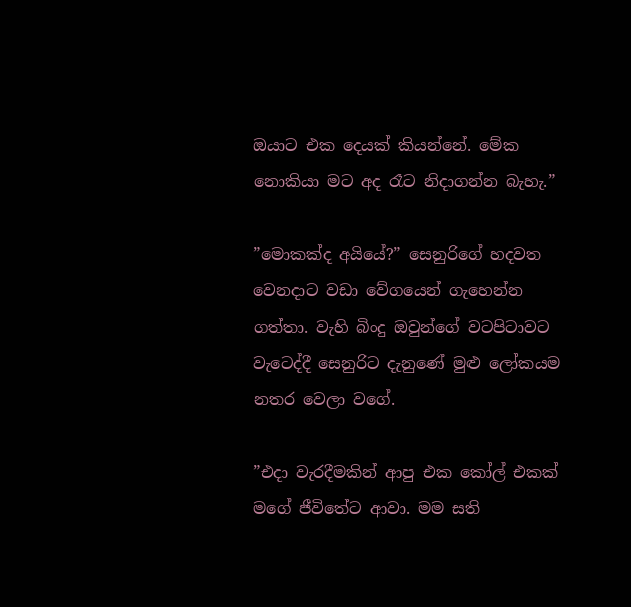ඔයාට එක දෙයක් කියන්නේ. මේක නොකියා මට අද රෑට නිදාගන්න බැහැ.”

”මොකක්ද අයියේ?” සෙනුරිගේ හදවත වෙනදාට වඩා වේගයෙන් ගැහෙන්න ගත්තා. වැහි බිංදු ඔවුන්ගේ වටපිටාවට වැටෙද්දී සෙනුරිට දැනුණේ මුළු ලෝකයම නතර වෙලා වගේ.

”එදා වැරදීමකින් ආපු එක කෝල් එකක් මගේ ජීවිතේට ආවා. මම සති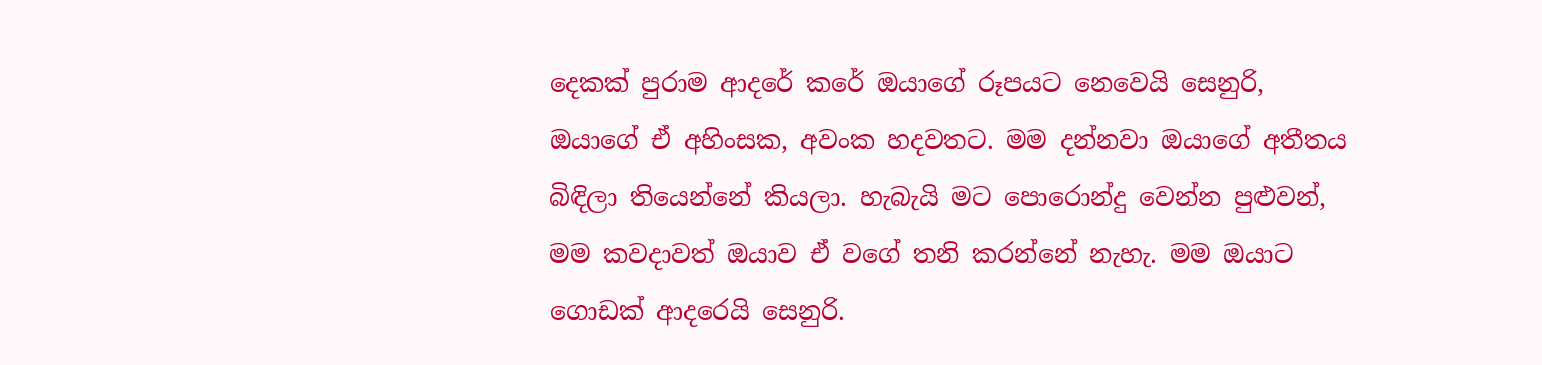දෙකක් පුරාම ආදරේ කරේ ඔයාගේ රූපයට නෙවෙයි සෙනුරි, ඔයාගේ ඒ අහිංසක, අවංක හදවතට. මම දන්නවා ඔයාගේ අතීතය බිඳිලා තියෙන්නේ කියලා. හැබැයි මට පොරොන්දු වෙන්න පුළුවන්, මම කවදාවත් ඔයාව ඒ වගේ තනි කරන්නේ නැහැ. මම ඔයාට ගොඩක් ආදරෙයි සෙනුරි.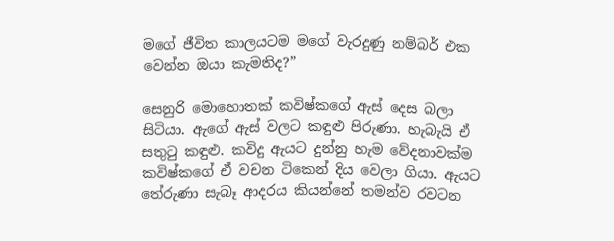මගේ ජීවිත කාලයටම මගේ වැරදුණු නම්බර් එක වෙන්න ඔයා කැමතිද?”

සෙනුරි මොහොතක් කවිෂ්කගේ ඇස් දෙස බලා සිටියා. ඇගේ ඇස් වලට කඳුළු පිරුණා. හැබැයි ඒ සතුටු කඳුළු. කවිදු ඇයට දුන්නු හැම වේදනාවක්ම කවිෂ්කගේ ඒ වචන ටිකෙන් දිය වෙලා ගියා. ඇයට තේරුණා සැබෑ ආදරය කියන්නේ තමන්ව රවටන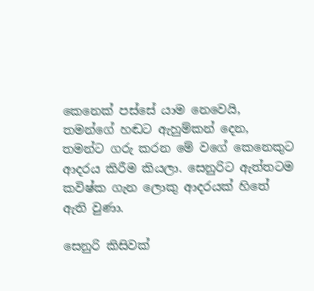කෙනෙක් පස්සේ යාම නෙවෙයි, තමන්ගේ හඬට ඇහුම්කන් දෙන, තමන්ට ගරු කරන මේ වගේ කෙනෙකුට ආදරය කිරීම කියලා. සෙනුරිට ඇත්තටම කවිෂ්ක ගැන ලොකු ආදරයක් හිතේ ඇති වුණා.

සෙනුරි කිසිවක්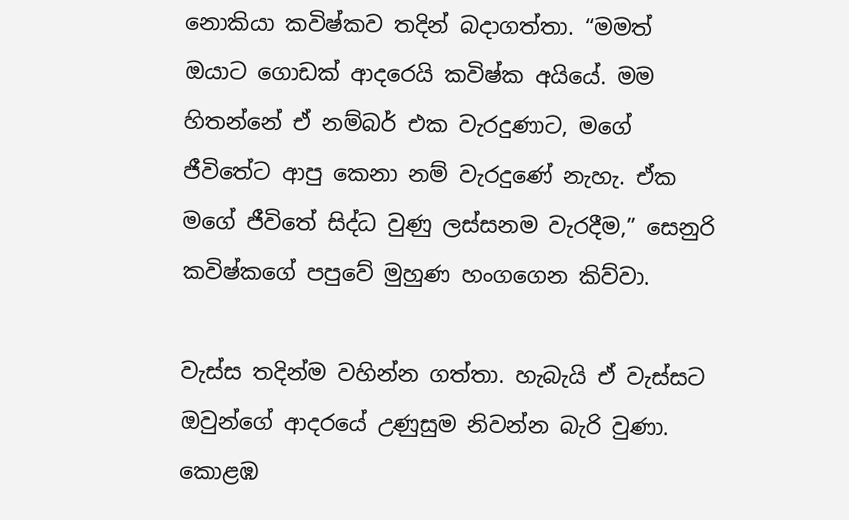නොකියා කවිෂ්කව තදින් බදාගත්තා. “මමත් ඔයාට ගොඩක් ආදරෙයි කවිෂ්ක අයියේ. මම හිතන්නේ ඒ නම්බර් එක වැරදුණාට, මගේ ජීවිතේට ආපු කෙනා නම් වැරදුණේ නැහැ. ඒක මගේ ජීවිතේ සිද්ධ වුණු ලස්සනම වැරදීම,” සෙනුරි කවිෂ්කගේ පපුවේ මුහුණ හංගගෙන කිව්වා.

වැස්ස තදින්ම වහින්න ගත්තා. හැබැයි ඒ වැස්සට ඔවුන්ගේ ආදරයේ උණුසුම නිවන්න බැරි වුණා. කොළඹ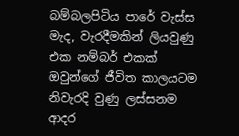බම්බලපිටිය පාරේ වැස්ස මැද, වැරදීමකින් ලියවුණු එක නම්බර් එකක් ඔවුන්ගේ ජීවිත කාලයටම නිවැරදි වුණු ලස්සනම ආදර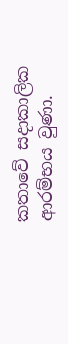කතාවේ සදාකාලික ආරම්භය වුණා.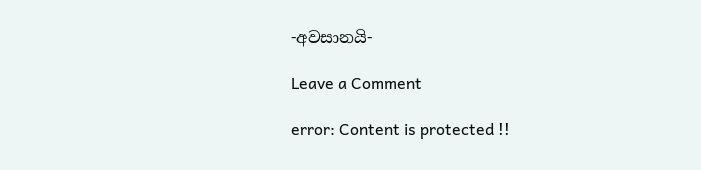-අවසානයි-

Leave a Comment

error: Content is protected !!